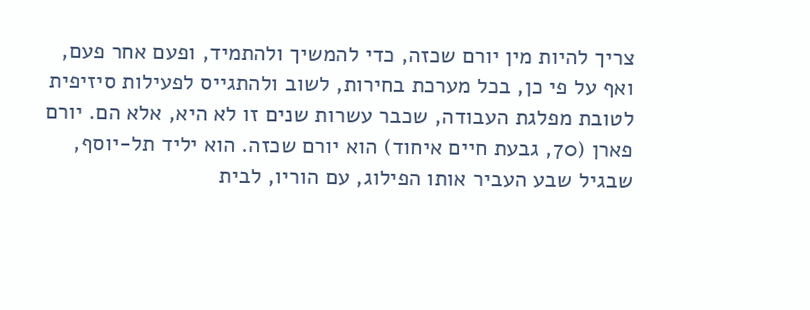צריך להיות מין יורם שכזה, כדי להמשיך ולהתמיד, ופעם אחר פעם, ואף על פי כן, בכל מערכת בחירות, לשוב ולהתגייס לפעילות סיזיפית לטובת מפלגת העבודה, שכבר עשרות שנים זו לא היא, אלא הם. יורם פארן (70, גבעת חיים איחוד) הוא יורם שכזה. הוא יליד תל-יוסף, שבגיל שבע העביר אותו הפילוג, עם הוריו, לבית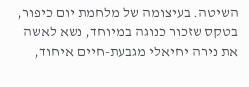השיטה. בעיצומה של מלחמת יום כיפור, בטקס שזכור כנוגה במיוחד, נשא לאשה את נירה יחיאלי מגבעת-חיים איחוד,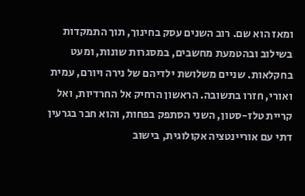ומאז הוא שם. רוב השנים עסק בחינוך, תוך התמקדות בשילוב ובהטמעת מחשבים, במסגרות שונות, ומעט בחקלאות. שניים משלושת ילדיהם של נירה ויורם, עמית ואורי, חזרו בתשובה. הראשון הרחיק אל החרדיות, ואל קריית טלז-סטון, השני הסתפק בפחות, והוא חבר בגרעין דתי עם אוריינטציה אקולוגית, בישוב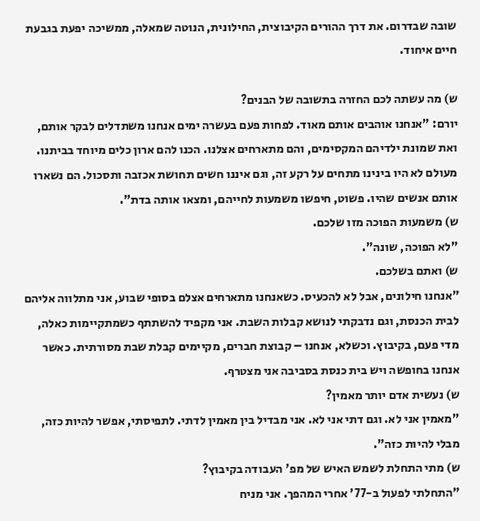שובה שבדרום. את דרך ההורים הקיבוצית, החילונית, הנוטה שמאלה, ממשיכה יפעת בגבעת חיים איחוד.

ש) מה עשתה לכם החזרה בתשובה של הבנים?
יורם: "אנחנו אוהבים אותם מאוד. לפחות פעם בעשרה ימים אנחנו משתדלים לבקר אותם, ואת שמונת ילדיהם המקסימים, והם מתארחים אצלנו. הכנו להם ארון כלים מיוחד בביתנו. מעולם לא היו בינינו מתחים על רקע זה, וגם איננו חשים תחושת אכזבה ותסכול. הם נשארו אותם אנשים שהיו. פשוט, חיפשו משמעות לחייהם, ומצאו אותה בדת".
ש) משמעות הפוכה מזו שלכם.
"לא הפוכה, שונה".
ש) ואתם בשלכם.
"אנחנו חילונים, אבל לא להכעיס. כשאנחנו מתארחים אצלם בסופי שבוע, אני מתלווה אליהם לבית הכנסת, וגם נדבקתי לנושא קבלות השבת. אני מקפיד להשתתף כשמתקיימות כאלה, מדי פעם, בקיבוץ. וכשלא, אנחנו – קבוצת חברים, מקיימים קבלת שבת מסורתית. כאשר אנחנו בחופשה ויש בית כנסת בסביבה אני מצטרף.
ש) נעשית אדם יותר מאמין?
"מאמין אני לא. וגם דתי אני לא. אני מבדיל בין מאמין לדתי. לתפיסתי, אפשר להיות כזה, מבלי להיות כזה".
ש) מתי התחלת לשמש האיש של מפ' העבודה בקיבוץ?
"התחלתי לפעול ב-77' אחרי המהפך. אני מניח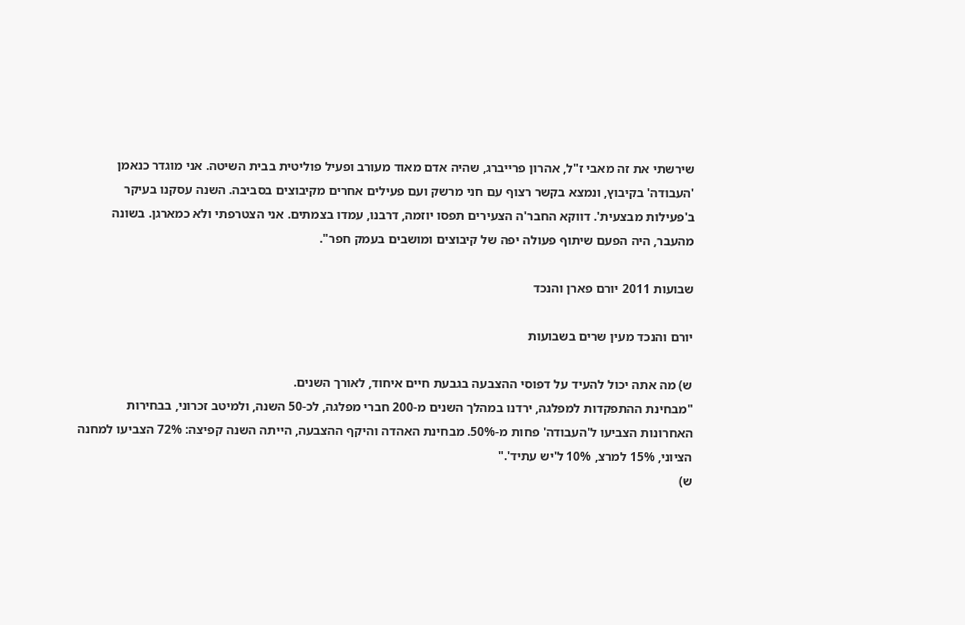שירשתי את זה מאבי ז"ל, אהרון פרייברג, שהיה אדם מאוד מעורב ופעיל פוליטית בבית השיטה. אני מוגדר כנאמן 'העבודה' בקיבוץ, ונמצא בקשר רצוף עם חני מרשק ועם פעילים אחרים מקיבוצים בסביבה. השנה עסקנו בעיקר ב'פעילות מבצעית'. דווקא החבר'ה הצעירים תפסו יוזמה, דרבנו, עמדו בצמתים. אני הצטרפתי ולא כמארגן. בשונה מהעבר, היה הפעם שיתוף פעולה יפה של קיבוצים ומושבים בעמק חפר".

שבועות 2011 יורם פארן והנכד

יורם והנכד מעין שרים בשבועות

ש) מה אתה יכול להעיד על דפוסי ההצבעה בגבעת חיים איחוד, לאורך השנים.
"מבחינת ההתפקדות למפלגה, ירדנו במהלך השנים מ-200 חברי מפלגה, לכ-50 השנה, ולמיטב זכרוני, בבחירות האחרונות הצביעו ל'העבודה' פחות מ-50%. מבחינת האהדה והיקף ההצבעה, הייתה השנה קפיצה: 72% הצביעו למחנה הציוני, 15% למרצ, 10% ל'יש עתיד'."
ש)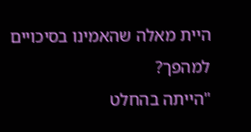היית מאלה שהאמינו בסיכויים למהפך?
"הייתה בהחלט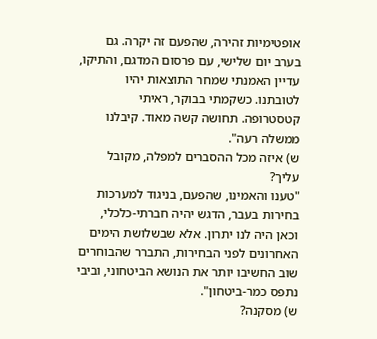אופטימיות זהירה, שהפעם זה יקרה. גם בערב יום שלישי, עם פרסום המדגם, והתיקו, עדיין האמנתי שמחר התוצאות יהיו לטובתנו. כשקמתי בבוקר, ראיתי קטסטרופה. תחושה קשה מאוד. קיבלנו ממשלה רעה".
ש) איזה מכל ההסברים למפלה, מקובל עליך?
"טענו והאמינו, שהפעם, בניגוד למערכות בחירות בעבר, הדגש יהיה חברתי-כלכלי, וכאן היה לנו יתרון. אלא שבשלושת הימים האחרונים לפני הבחירות, התברר שהבוחרים שוב החשיבו יותר את הנושא הביטחוני, וביבי נתפס כמר-ביטחון".
ש) מסקנה?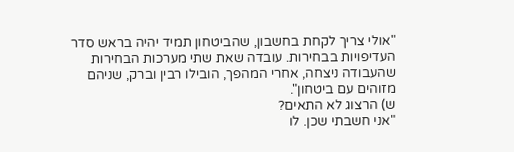"אולי צריך לקחת בחשבון, שהביטחון תמיד יהיה בראש סדר העדיפויות בבחירות. עובדה שאת שתי מערכות הבחירות שהעבודה ניצחה, אחרי המהפך, הובילו רבין וברק, שניהם מזוהים עם ביטחון".
ש) הרצוג לא התאים?
"אני חשבתי שכן. לו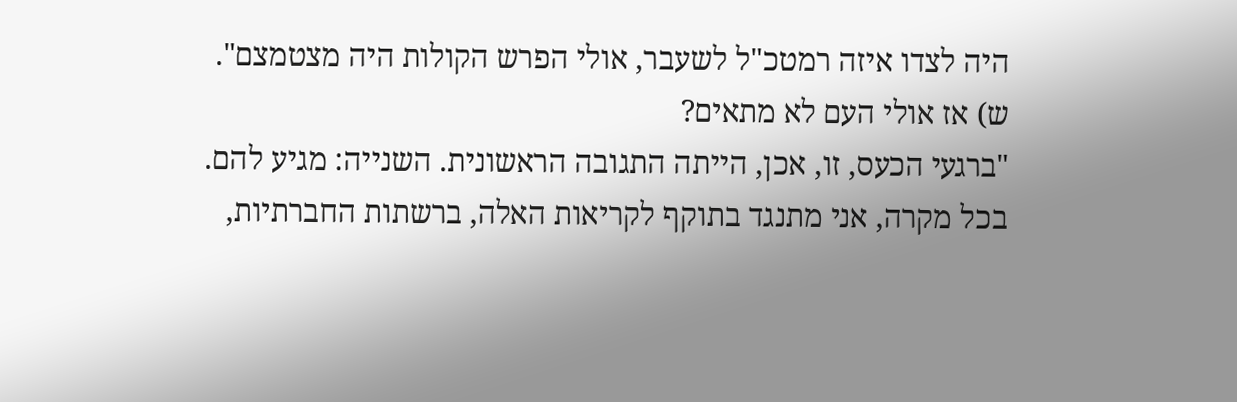היה לצדו איזה רמטכ"ל לשעבר, אולי הפרש הקולות היה מצטמצם".
ש) אז אולי העם לא מתאים?
"ברגעי הכעס, זו, אכן, הייתה התגובה הראשונית. השנייה: מגיע להם. בכל מקרה, אני מתנגד בתוקף לקריאות האלה, ברשתות החברתיות,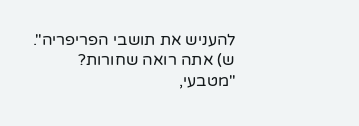להעניש את תושבי הפריפריה".
ש) אתה רואה שחורות?
"מטבעי,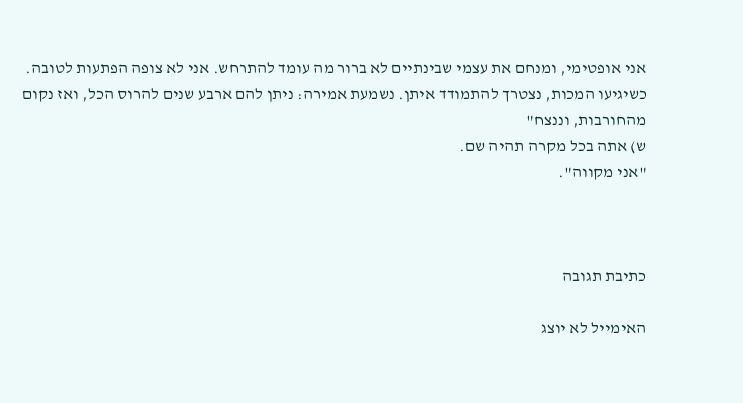אני אופטימי, ומנחם את עצמי שבינתיים לא ברור מה עומד להתרחש. אני לא צופה הפתעות לטובה. כשיגיעו המכות, נצטרך להתמודד איתן. נשמעת אמירה: ניתן להם ארבע שנים להרוס הכל, ואז נקום מהחורבות, וננצח"
ש) אתה בכל מקרה תהיה שם.
"אני מקווה".



כתיבת תגובה

האימייל לא יוצג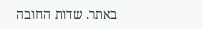באתר. שדות החובה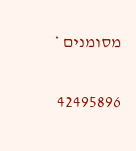מסומנים *

42495896